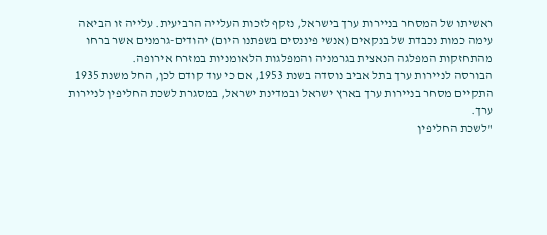ראשיתו של המסחר בניירות ערך בישראל, נזקף לזכות העלייה הרביעית. עלייה זו הביאה עימה כמות נכבדת של בנקאים (אנשי פיננסים בשפתנו היום) יהודים-גרמנים אשר ברחו מהתחזקות המפלגה הנאצית בגרמניה והמפלגות הלאומניות במזרח אירופה.
הבורסה לניירות ערך בתל אביב נוסדה בשנת 1953, אם כי עוד קודם לכן, החל משנת 1935 התקיים מסחר בניירות ערך בארץ ישראל ובמדינת ישראל, במסגרת לשכת החליפין לניירות ערך.
"לשכת החליפין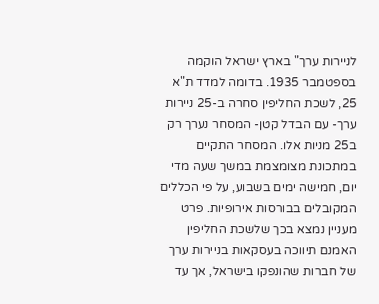לניירות ערך" בארץ ישראל הוקמה בספטמבר 1935. בדומה למדד ת"א 25, לשכת החליפין סחרה ב-25 ניירות ערך- עם הבדל קטן- המסחר נערך רק ב25 מניות אלו. המסחר התקיים במתכונת מצומצמת במשך שעה מדי יום, חמישה ימים בשבוע, על פי הכללים המקובלים בבורסות אירופיות. פרט מעניין נמצא בכך שלשכת החליפין האמנם תיווכה בעסקאות בניירות ערך של חברות שהונפקו בישראל, אך עד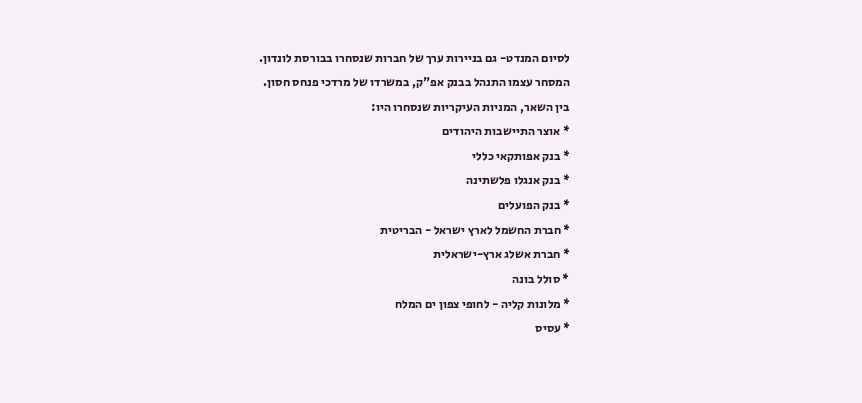לסיום המנדט- גם בניירות ערך של חברות שנסחרו בבורסת לונדון.
המסחר עצמו התנהל בבנק אפ"ק, במשרדו של מרדכי פנחס חסון.
בין השאר, המניות העיקריות שנסחרו היו:
* אוצר התיישבות היהודים
* בנק אפותקאי כללי
* בנק אנגלו פלשתינה
* בנק הפועלים
* חברת החשמל לארץ ישראל - הבריטית
* חברת אשלג ארץ-ישראלית
* סולל בונה
* מלונות קליה - לחופי צפון ים המלח
* עסיס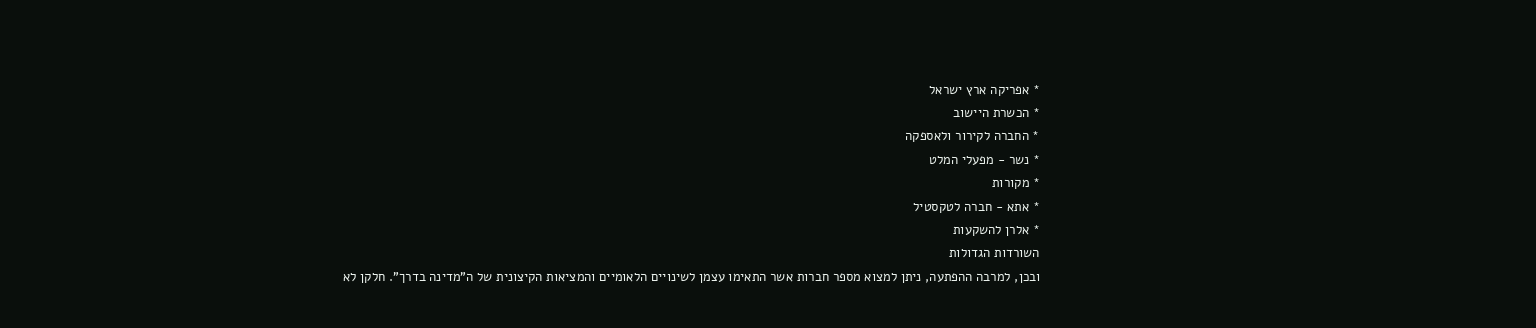* אפריקה ארץ ישראל
* הכשרת היישוב
* החברה לקירור ולאספקה
* נשר - מפעלי המלט
* מקורות
* אתא - חברה לטקסטיל
* אלרן להשקעות
השורדות הגדולות
ובכן, למרבה ההפתעה, ניתן למצוא מספר חברות אשר התאימו עצמן לשינויים הלאומיים והמציאות הקיצונית של ה"מדינה בדרך". חלקן לא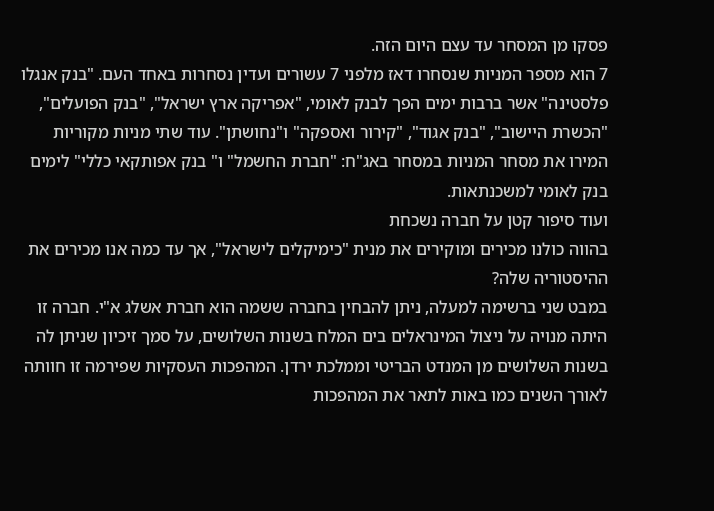פסקו מן המסחר עד עצם היום הזה.
7 הוא מספר המניות שנסחרו דאז מלפני 7 עשורים ועדין נסחרות באחד העם. "בנק אנגלו פלסטינה" אשר ברבות ימים הפך לבנק לאומי, "אפריקה ארץ ישראל", "בנק הפועלים", "הכשרת היישוב", "בנק אגוד", "קירור ואספקה" ו"נחושתן". עוד שתי מניות מקוריות המירו את מסחר המניות במסחר באג"ח: "חברת החשמל" ו" בנק אפותקאי כללי" לימים בנק לאומי למשכנתאות.
ועוד סיפור קטן על חברה נשכחת
בהווה כולנו מכירים ומוקירים את מנית "כימיקלים לישראל", אך עד כמה אנו מכירים את ההיסטוריה שלה?
במבט שני ברשימה למעלה, ניתן להבחין בחברה ששמה הוא חברת אשלג א"י. חברה זו היתה מנויה על ניצול המינראלים בים המלח בשנות השלושים, על סמך זיכיון שניתן לה בשנות השלושים מן המנדט הבריטי וממלכת ירדן. המהפכות העסקיות שפירמה זו חוותה לאורך השנים כמו באות לתאר את המהפכות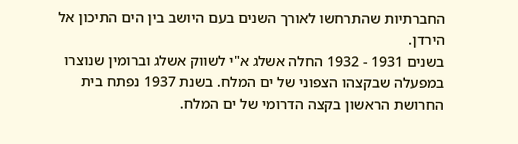החברתיות שהתרחשו לאורך השנים בעם היושב בין הים התיכון אל הירדן.
בשנים 1931 - 1932 החלה אשלג א"י לשווק אשלג וברומין שנוצרו במפעלה שבקצהו הצפוני של ים המלח. בשנת 1937 נפתח בית החרושת הראשון בקצה הדרומי של ים המלח.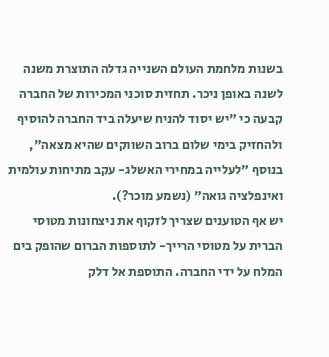בשנות מלחמת העולם השנייה גדלה התוצרת משנה לשנה באופן ניכר. תחזית סוכני המכירות של החברה קבעה כי "יש יסוד להניח שיעלה ביד החברה להוסיף ולהחזיק בימי שלום ברוב השווקים שהיא מצאה", בנוסף "לעלייה במחירי האשלג- עקב מתיחות עולמית ואינפלציה גואה" (נשמע מוכר?).
יש אף הטוענים שצריך לזקוף את ניצחונות מטוסי הברית על מטוסי הרייך- לתוספות הברום שהופק בים המלח על ידי החברה. התוספת אל דלק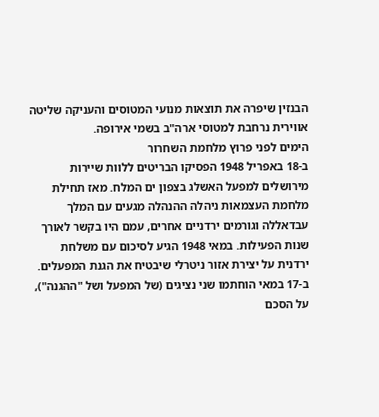הבנזין שיפרה את תוצאות מנועי המטוסים והעניקה שליטה אווירית נרחבת למטוסי ארה"ב בשמי אירופה.
הימים לפני פרוץ מלחמת השחרור
ב-18 באפריל 1948 הפסיקו הבריטים ללוות שיירות מירושלים למפעל האשלג בצפון ים המלח. מאז תחילת מלחמת העצמאות ניהלה ההנהלה מגעים עם המלך עבדאללה וגורמים ירדניים אחרים, עמם היו בקשר לאורך שנות הפעילות. במאי 1948 הגיע לסיכום עם משלחת ירדנית על יצירת אזור ניטרלי שיבטיח את הגנת המפעלים.
ב-17 במאי הוחתמו שני נציגים (של המפעל ושל "ההגנה"), על הסכם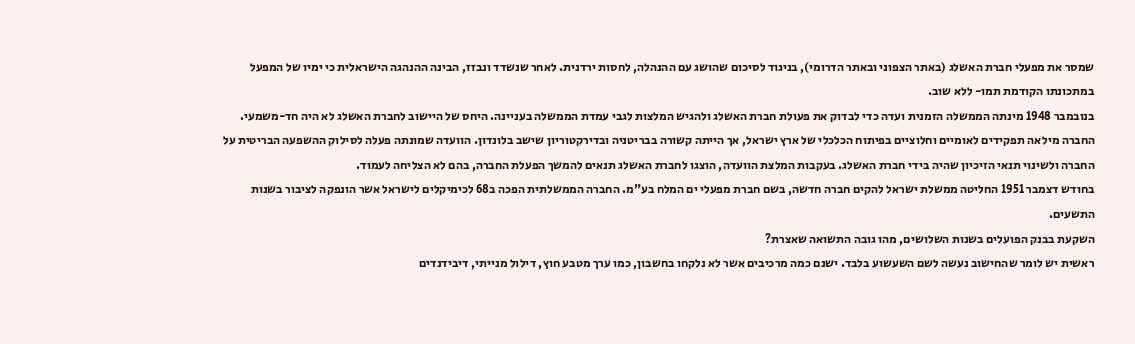שמסר את מפעלי חברת האשלג (באתר הצפוני ובאתר הדרומי), בניגוד לסיכום שהושג עם ההנהלה, לחסות ירדנית. לאחר שנשדד ונבזז, הבינה ההנהגה הישראלית כי ימיו של המפעל במתכונתו הקודמת תמו- ללא שוב.
בנובמבר 1948 מינתה הממשלה הזמנית ועדה כדי לבדוק את פעולת חברת האשלג ולהגיש המלצות לגבי עמדת הממשלה בעניינה. היחס של היישוב לחברת האשלג לא היה חד-משמעי. החברה מילאה תפקידים לאומיים וחלוציים בפיתוח הכלכלי של ארץ ישראל, אך הייתה קשורה בבריטניה ובדירקטוריון שישב בלונדון. הוועדה שמונתה פעלה לסילוק ההשפעה הבריטית על החברה ולשינוי תנאי הזיכיון שהיה בידי חברת האשלג. בעקבות המלצת הוועדה, הוצגו לחברת האשלג תנאים להמשך הפעלת החברה, בהם לא הצליחה לעמוד.
בחודש דצמבר 1951 החליטה ממשלת ישראל להקים חברה חדשה, בשם חברת מפעלי ים המלח בע"מ. החברה הממשלתית הפכה ב68 לכימיקלים לישראל אשר הונפקה לציבור בשנות התשעים.
השקעת בבנק הפועלים בשנות השלושים, מהו גובה התשואה שאצרת?
ראשית יש לומר שהחישוב נעשה לשם השעשוע בלבד. ישנם כמה מרכיבים אשר לא נלקחו בחשבון, כמו ערך מטבע חוץ, דילול מנייתי, דיבידנדים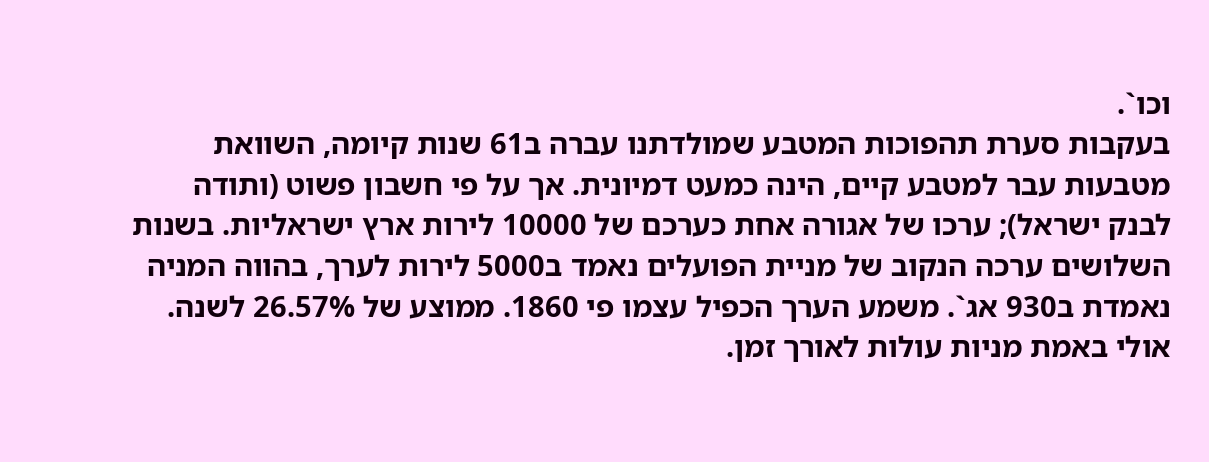וכו`.
בעקבות סערת תהפוכות המטבע שמולדתנו עברה ב61 שנות קיומה, השוואת מטבעות עבר למטבע קיים, הינה כמעט דמיונית. אך על פי חשבון פשוט (ותודה לבנק ישראל); ערכו של אגורה אחת כערכם של 10000 לירות ארץ ישראליות. בשנות השלושים ערכה הנקוב של מניית הפועלים נאמד ב5000 לירות לערך, בהווה המניה נאמדת ב930 אג`. משמע הערך הכפיל עצמו פי 1860. ממוצע של 26.57% לשנה. אולי באמת מניות עולות לאורך זמן.